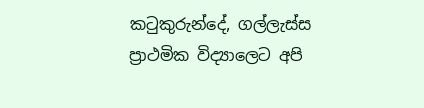කටුකුරුන්දේ, ගල්ලැස්ස ප්‍රාථමික විද්‍යාලෙට අපි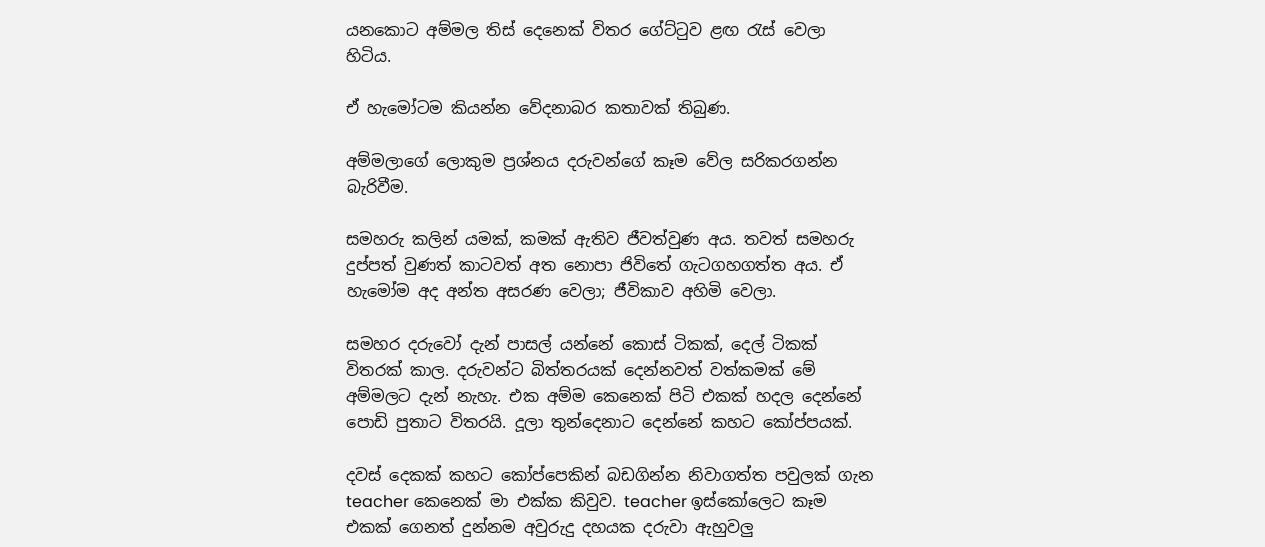යනකොට අම්මල තිස් දෙනෙක් විතර ගේට්ටුව ළඟ රැස් වෙලා හිටිය.

ඒ හැමෝටම කියන්න වේදනාබර කතාවක් තිබුණ.

අම්මලාගේ ලොකුම ප්‍රශ්නය දරුවන්ගේ කෑම වේල සරිකරගන්න බැරිවීම.

සමහරු කලින් යමක්, කමක් ඇතිව ජීවත්වුණ අය. තවත් සමහරු දුප්පත් වුණත් කාටවත් අත නොපා ජිවිතේ ගැටගහගත්ත අය. ඒ හැමෝම අද අන්ත අසරණ වෙලා; ජීවිකාව අහිමි වෙලා.

සමහර දරුවෝ දැන් පාසල් යන්නේ කොස් ටිකක්, දෙල් ටිකක් විතරක් කාල. දරුවන්ට බිත්තරයක් දෙන්නවත් වත්කමක් මේ අම්මලට දැන් නැහැ. එක අම්ම කෙනෙක් පිටි එකක් හදල දෙන්නේ පොඩි පුතාට විතරයි. දූලා තුන්දෙනාට දෙන්නේ කහට කෝප්පයක්.

දවස් දෙකක් කහට කෝප්පෙකින් බඩගින්න නිවාගත්ත පවුලක් ගැන teacher කෙනෙක් මා එක්ක කිවුව. teacher ඉස්කෝලෙට කෑම එකක් ගෙනත් දුන්නම අවුරුදු දහයක දරුවා ඇහුවලු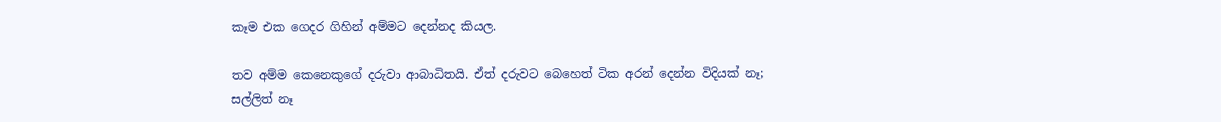කෑම එක ගෙදර ගිහින් අම්මට දෙන්නද කියල.

තව අම්ම කෙනෙකුගේ දරුවා ආබාධිතයි. ඒත් දරුවට බෙහෙත් ටික අරන් දෙන්න විදියක් නෑ; සල්ලිත් නෑ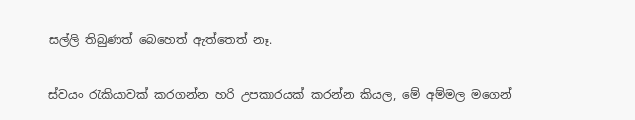සල්ලි තිබුණත් බෙහෙත් ඇත්තෙත් නෑ.

ස්වයං රැකියාවක් කරගන්න හරි උපකාරයක් කරන්න කියල, මේ අම්මල මගෙන්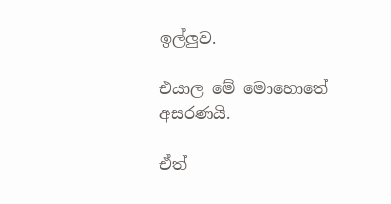ඉල්ලුව.

එයාල මේ මොහොතේ අසරණයි.

ඒත්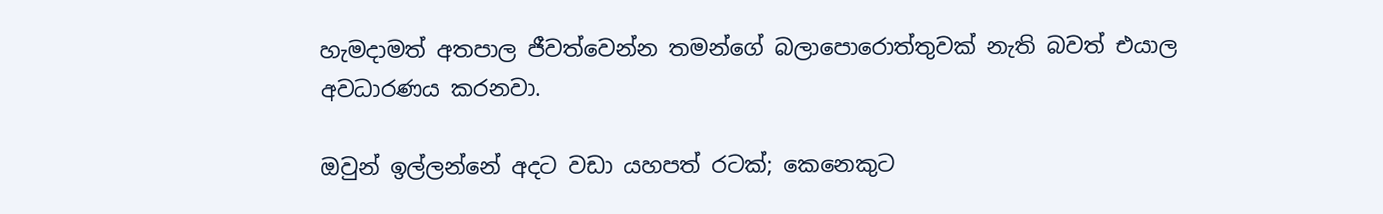හැමදාමත් අතපාල ජීවත්වෙන්න තමන්ගේ බලාපොරොත්තුවක් නැති බවත් එයාල අවධාරණය කරනවා.

ඔවුන් ඉල්ලන්නේ අදට වඩා යහපත් රටක්; කෙනෙකුට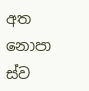අත නොපා ස්ව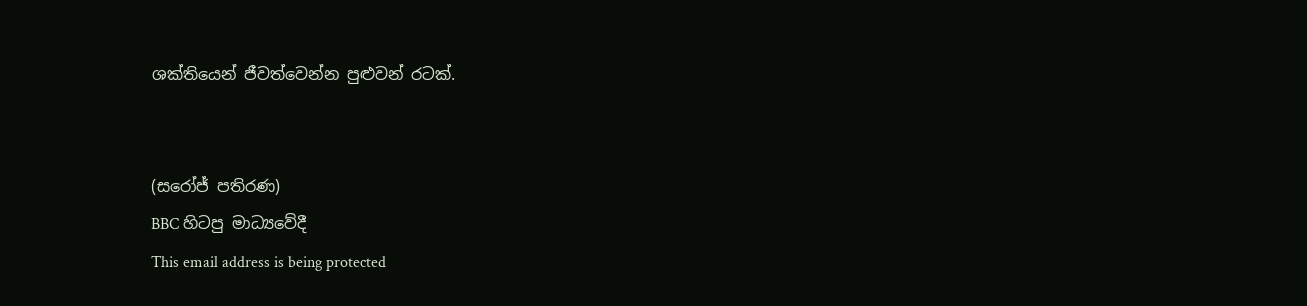ශක්තියෙන් ජීවත්වෙන්න පුළුවන් රටක්.


(සරෝජ් පතිරණ)
BBC හිටපු මාධ්‍යවේදී
This email address is being protected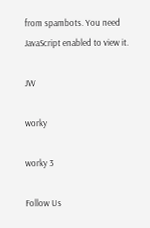from spambots. You need JavaScript enabled to view it.

JW

worky

worky 3

Follow Us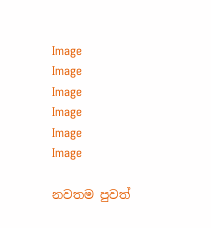Image
Image
Image
Image
Image
Image

නවතම පුවත්